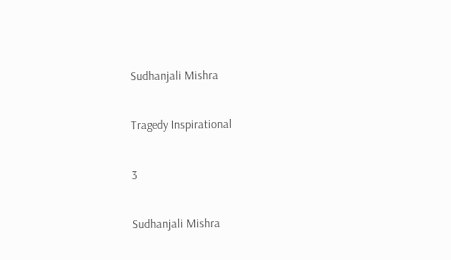Sudhanjali Mishra

Tragedy Inspirational

3

Sudhanjali Mishra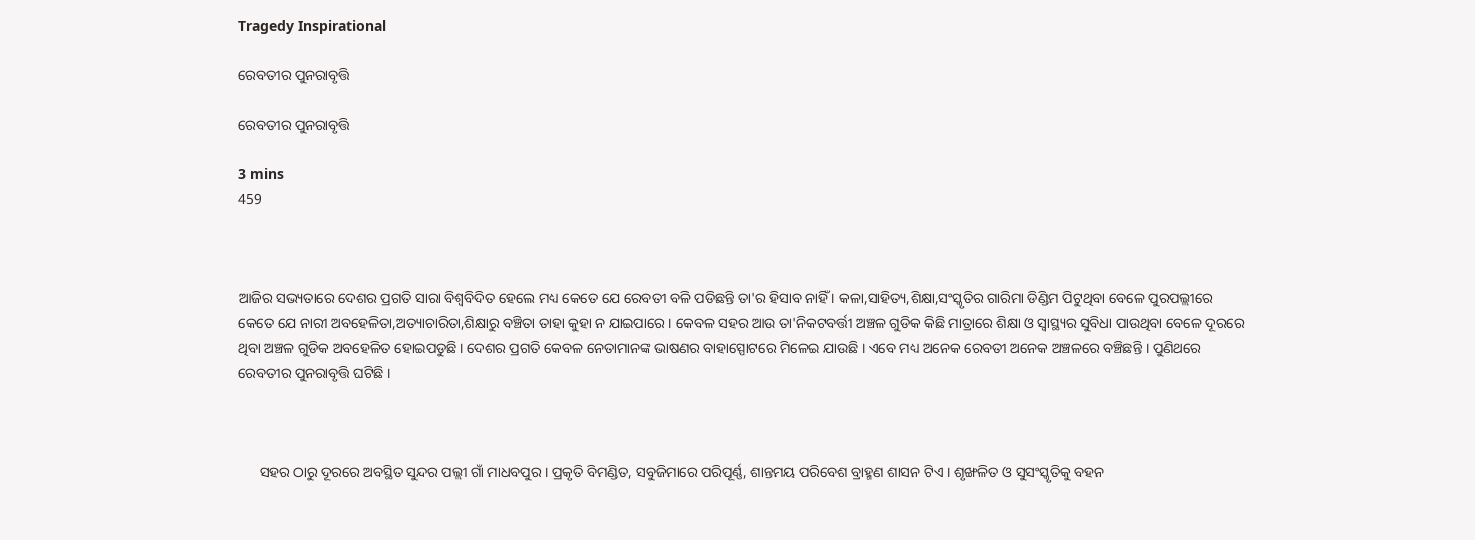Tragedy Inspirational

ରେବତୀର ପୁନରାବୃତ୍ତି

ରେବତୀର ପୁନରାବୃତ୍ତି

3 mins
459



ଆଜିର ସଭ୍ୟତାରେ ଦେଶର ପ୍ରଗତି ସାରା ବିଶ୍ବବିଦିତ ହେଲେ ମଧ୍ୟ କେତେ ଯେ ରେବତୀ ବଳି ପଡିଛନ୍ତି ତା'ର ହିସାବ ନାହିଁ । କଳା,ସାହିତ୍ୟ,ଶିକ୍ଷା,ସଂସ୍କୃତିର ଗାରିମା ଡିଣ୍ଡିମ ପିଟୁଥିବା ବେଳେ ପୁରପଲ୍ଲୀରେ କେତେ ଯେ ନାରୀ ଅବହେଳିତା,ଅତ୍ୟାଚାରିତା,ଶିକ୍ଷାରୁ ବଞ୍ଚିତା ତାହା କୁହା ନ ଯାଇପାରେ । କେବଳ ସହର ଆଉ ତା'ନିକଟବର୍ତ୍ତୀ ଅଞ୍ଚଳ ଗୁଡିକ କିଛି ମାତ୍ରାରେ ଶିକ୍ଷା ଓ ସ୍ବାସ୍ଥ୍ୟର ସୁବିଧା ପାଉଥିବା ବେଳେ ଦୂରରେ ଥିବା ଅଞ୍ଚଳ ଗୁଡିକ ଅବହେଳିତ ହୋଇପଡୁଛି । ଦେଶର ପ୍ରଗତି କେବଳ ନେତାମାନଙ୍କ ଭାଷଣର ବାହାସ୍ପୋଟରେ ମିଳେଇ ଯାଉଛି । ଏବେ ମଧ୍ୟ ଅନେକ ରେବତୀ ଅନେକ ଅଞ୍ଚଳରେ ବଞ୍ଚିଛନ୍ତି । ପୁଣିଥରେ ରେବତୀର ପୁନରାବୃତ୍ତି ଘଟିଛି ।



      ସହର ଠାରୁ ଦୂରରେ ଅବସ୍ଥିତ ସୁନ୍ଦର ପଲ୍ଲୀ ଗାଁ ମାଧବପୁର । ପ୍ରକୃତି ବିମଣ୍ଡିତ, ସବୁଜିମାରେ ପରିପୂର୍ଣ୍ଣ, ଶାନ୍ତମୟ ପରିବେଶ ବ୍ରାହ୍ମଣ ଶାସନ ଟିଏ । ଶୃଙ୍ଖଳିତ ଓ ସୁସଂସ୍କୃତିକୁ ବହନ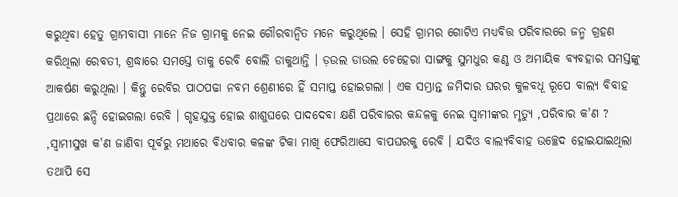କରୁଥିବା ହେତୁ ଗ୍ରାମବାସୀ ମାନେ ନିଜ ଗ୍ରାମକୁ ନେଇ ଗୌରବାନ୍ବିତ ମନେ କରୁଥିଲେ । ସେହି ଗ୍ରାମର ଗୋଟିଏ ମଧ୍ୟବିତ୍ତ ପରିବାରରେ ଜନ୍ମ ଗ୍ରହଣ କରିଥିଲା ରେବତୀ, ଶ୍ରଦ୍ଧାରେ ସମସ୍ତେ ତାକୁ ରେବି ବୋଲି ଡାକୁଥାନ୍ତି । ଡ଼ଉଲ ଡାଉଲ ଚେହେରା ସାଙ୍ଗକୁ ସୁମଧୁର କଣ୍ଠ ଓ ଅମାୟିକ ବ୍ୟବହାର ସମସ୍ତଙ୍କୁ ଆକର୍ଷଣ କରୁଥିଲା । କିନ୍ତୁ ରେବିର ପାଠପଢା ନବମ ଶ୍ରେଣୀରେ ହିଁ ସମାପ୍ତ ହୋଇଗଲା । ଏକ ସମ୍ଭ୍ରାନ୍ତ ଜମିଦାର ଘରର କୁଳବଧୂ ରୂପେ ବାଲ୍ୟ ବିବାହ ପ୍ରଥାରେ ଛନ୍ଦି ହୋଇଗଲା ରେବି । ଗୃହଯୁକ୍ତ ହୋଇ ଶାଶୁଘରେ ପାଦଦେବା କ୍ଷଣି ପରିବାରର କନ୍ଦଳକୁ ନେଇ ସ୍ବାମୀଙ୍କର ମୃତ୍ୟୁ ,ପରିବାର କ'ଣ ? ,ସ୍ବାମୀସୁଖ କ'ଣ ଜାଣିବା ପୂର୍ବରୁ ମଥାରେ ବିଧବାର କଳଙ୍କ ଟିକା ମାଖି ଫେରିଆସେ ବାପଘରକୁ ରେବି । ଯଦିଓ ବାଲ୍ୟବିବାହ ଉଚ୍ଛେଦ ହୋଇଯାଇଥିଲା ତଥାପି ସେ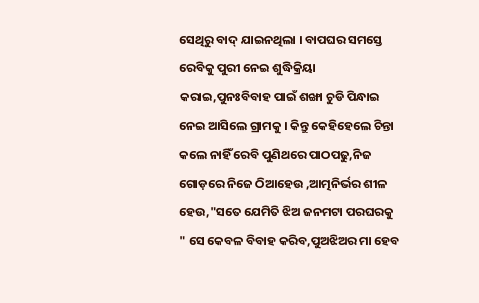ସେଥିରୁ ବାଦ୍ ଯାଇନଥିଲା । ବାପଘର ସମସ୍ତେ ରେବିକୁ ପୁରୀ ନେଇ ଶୁଦ୍ଧିକ୍ରିୟା କରାଇ,ପୁନଃବିବାହ ପାଇଁ ଶଙ୍ଖା ଚୁଡି ପିନ୍ଧାଇ ନେଇ ଆସିଲେ ଗ୍ରାମକୁ । କିନ୍ତୁ କେହିହେଲେ ଚିନ୍ତା କଲେ ନାହିଁ ରେବି ପୁଣିଥରେ ପାଠପଢୁ,ନିଜ ଗୋଡ଼ରେ ନିଜେ ଠିଆହେଉ ,ଆତ୍ମନିର୍ଭର ଶୀଳ ହେଉ,"ସତେ ଯେମିତି ଝିଅ ଜନମଟା ପରଘରକୁ " ସେ କେବଳ ବିବାହ କରିବ,ପୁଅଝିଅର ମା ହେବ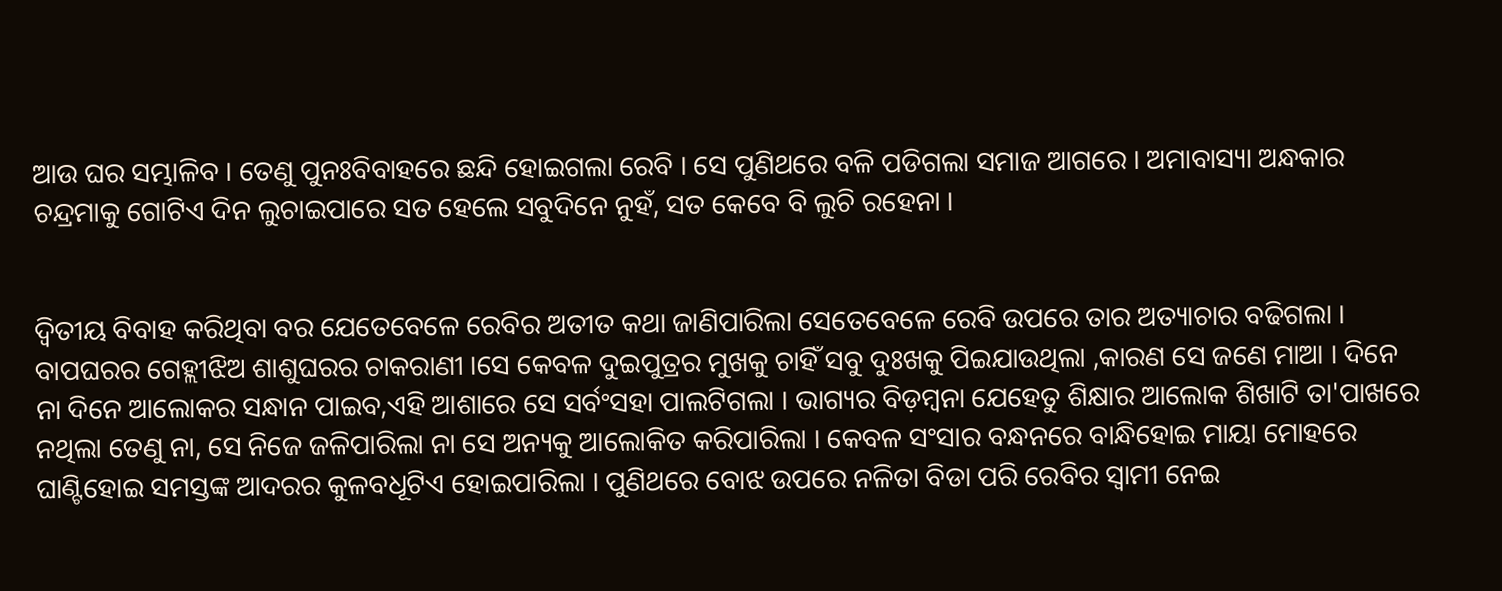ଆଉ ଘର ସମ୍ଭାଳିବ । ତେଣୁ ପୁନଃବିବାହରେ ଛନ୍ଦି ହୋଇଗଲା ରେବି । ସେ ପୁଣିଥରେ ବଳି ପଡିଗଲା ସମାଜ ଆଗରେ । ଅମାବାସ୍ୟା ଅନ୍ଧକାର ଚନ୍ଦ୍ରମାକୁ ଗୋଟିଏ ଦିନ ଲୁଚାଇପାରେ ସତ ହେଲେ ସବୁଦିନେ ନୁହଁ, ସତ କେବେ ବି ଲୁଚି ରହେନା ।


ଦ୍ବିତୀୟ ବିବାହ କରିଥିବା ବର ଯେତେବେଳେ ରେବିର ଅତୀତ କଥା ଜାଣିପାରିଲା ସେତେବେଳେ ରେବି ଉପରେ ତାର ଅତ୍ୟାଚାର ବଢିଗଲା । ବାପଘରର ଗେହ୍ଲୀଝିଅ ଶାଶୁଘରର ଚାକରାଣୀ ।ସେ କେବଳ ଦୁଇପୁତ୍ରର ମୁଖକୁ ଚାହିଁ ସବୁ ଦୁଃଖକୁ ପିଇଯାଉଥିଲା ,କାରଣ ସେ ଜଣେ ମାଆ । ଦିନେ ନା ଦିନେ ଆଲୋକର ସନ୍ଧାନ ପାଇବ,ଏହି ଆଶାରେ ସେ ସର୍ବଂସହା ପାଲଟିଗଲା । ଭାଗ୍ୟର ବିଡ଼ମ୍ବନା ଯେହେତୁ ଶିକ୍ଷାର ଆଲୋକ ଶିଖାଟି ତା'ପାଖରେ ନଥିଲା ତେଣୁ ନା, ସେ ନିଜେ ଜଳିପାରିଲା ନା ସେ ଅନ୍ୟକୁ ଆଲୋକିତ କରିପାରିଲା । କେବଳ ସଂସାର ବନ୍ଧନରେ ବାନ୍ଧିହୋଇ ମାୟା ମୋହରେ ଘାଣ୍ଟିହୋଇ ସମସ୍ତଙ୍କ ଆଦରର କୁଳବଧୂଟିଏ ହୋଇପାରିଲା । ପୁଣିଥରେ ବୋଝ ଉପରେ ନଳିତା ବିଡା ପରି ରେବିର ସ୍ବାମୀ ନେଇ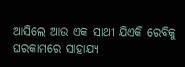ଆସିଲେ ଆଉ ଏକ ସାଥୀ ଯିଏକି ରେବିକୁ ଘରକାମରେ ସାହାଯ୍ୟ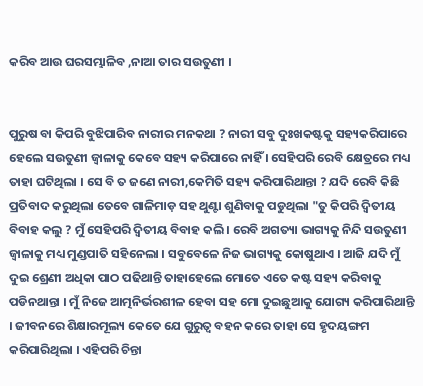କରିବ ଆଉ ଘରସମ୍ଭାଳିବ ,ନାଆ ତାର ସଉତୁଣୀ ।


ପୁରୁଷ ବା କିପରି ବୁଝିପାରିବ ନାରୀର ମନକଥା ? ନାରୀ ସବୁ ଦୁଃଖକଷ୍ଟକୁ ସହ୍ୟକରିପାରେ ହେଲେ ସଉତୁଣୀ ଜ୍ବାଳାକୁ କେବେ ସହ୍ୟ କରିପାରେ ନାହିଁ । ସେହିପରି ରେବି କ୍ଷେତ୍ରରେ ମଧ୍ୟ ତାହା ଘଟିଥିଲା । ସେ ବି ତ ଜଣେ ନାରୀ,କେମିତି ସହ୍ୟ କରିପାରିଥାନ୍ତା ? ଯଦି ରେବି କିଛି ପ୍ରତିବାଦ କରୁଥିଲା ତେବେ ଗାଳିମାଡ଼ ସହ ଥୁଣ୍ଟା ଶୁଣିବାକୁ ପଡୁଥିଲା "ତୁ କିପରି ଦ୍ବିତୀୟ ବିବାହ କଲୁ ? ମୁଁ ସେହିପରି ଦ୍ବିତୀୟ ବିବାହ କଲି । ରେବି ଅଗତ୍ୟା ଭାଗ୍ୟକୁ ନିନ୍ଦି ସଉତୁଣୀ ଜ୍ବାଳାକୁ ମଧ୍ୟ ମୁଣ୍ଡପାତି ସହିନେଲା । ସବୁବେଳେ ନିଜ ଭାଗ୍ୟକୁ କୋଷୁଥାଏ । ଆଜି ଯଦି ମୁଁ ଦୁଇ ଶ୍ରେଣୀ ଅଧିକା ପାଠ ପଢିଥାନ୍ତି ତାହାହେଲେ ମୋତେ ଏତେ କଷ୍ଟ ସହ୍ୟ କରିବାକୁ ପଡିନଥାନ୍ତା । ମୁଁ ନିଜେ ଆତ୍ମନିର୍ଭରଶୀଳ ହେବା ସହ ମୋ ଦୁଇଛୁଆକୁ ଯୋଗ୍ୟ କରିପାରିଥାନ୍ତି । ଜୀବନରେ ଶିକ୍ଷାରମୂଲ୍ୟ କେତେ ଯେ ଗୁରୁତ୍ବ ବହନ କରେ ତାହା ସେ ହୃଦୟଙ୍ଗମ କରିପାରିଥିଲା । ଏହିପରି ଚିନ୍ତା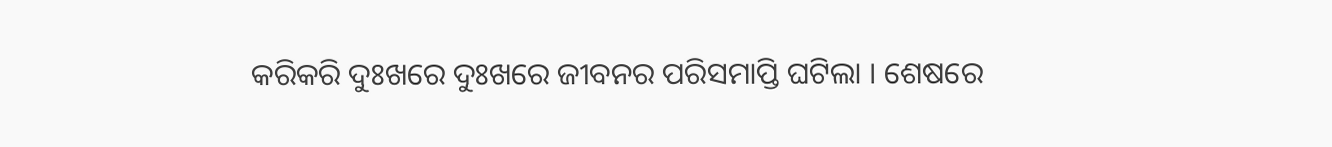କରିକରି ଦୁଃଖରେ ଦୁଃଖରେ ଜୀବନର ପରିସମାପ୍ତି ଘଟିଲା । ଶେଷରେ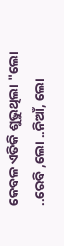କେବଳ ଏତିକି ଶୁଭୁଥିଲା "ଲୋ ..ରେବି ,ଲୋ ..ନିଆଁ, ଲୋ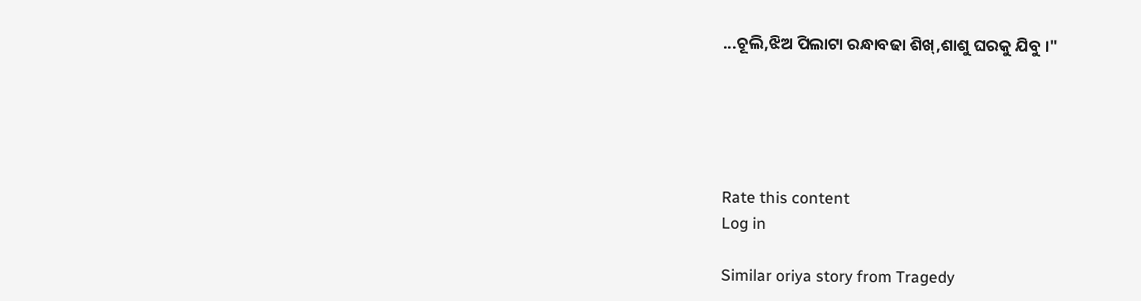...ଚୂଲି,ଝିଅ ପିଲାଟା ରନ୍ଧାବଢା ଶିଖ୍,ଶାଶୁ ଘରକୁ ଯିବୁ ।"





Rate this content
Log in

Similar oriya story from Tragedy